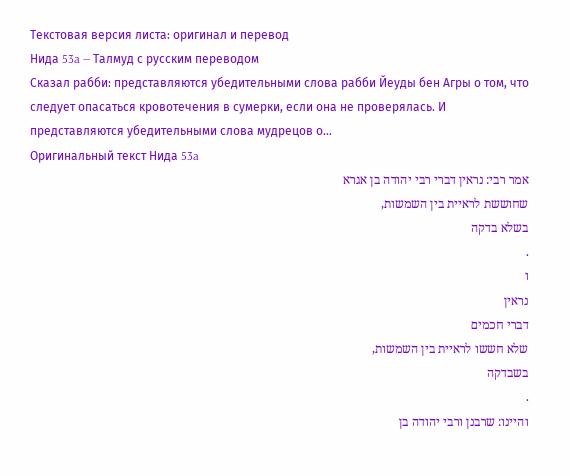Текстовая версия листа: оригинал и перевод
Нида 53a — Талмуд с русским переводом
Сказал рабби: представляются убедительными слова рабби Йеуды бен Агры о том, что следует опасаться кровотечения в сумерки, если она не проверялась. И представляются убедительными слова мудрецов о…
Оригинальный текст Нида 53a
אמר רבי: נראין דברי רבי יהודה בן אגרא
שחוששת לראיית בין השמשות,
בשלא בדקה
.
ו
נראין
דברי חכמים
שלא חששו לראיית בין השמשות,
בשבדקה
.
והיינו: שרבנן ורבי יהודה בן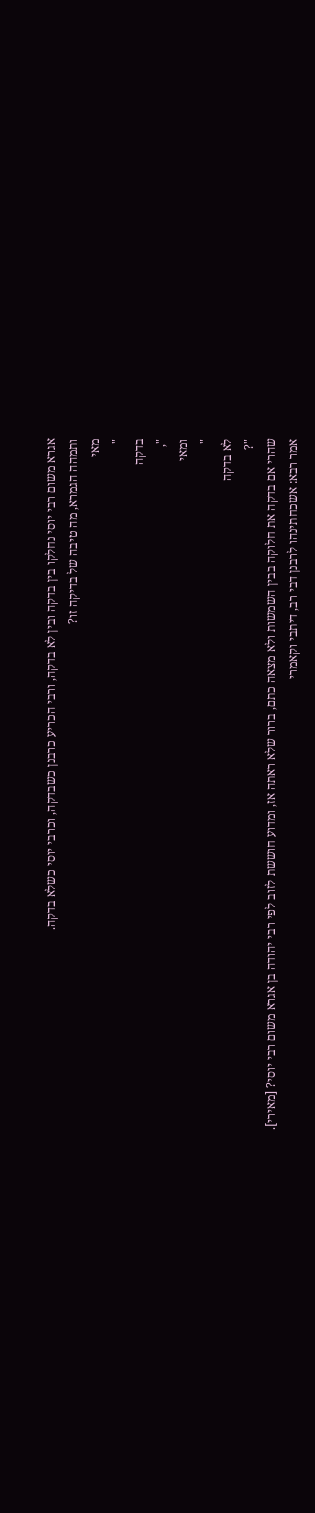אגרא משום רבי יוסי נחלקו בין בדקה ובין לא בדקה, ורבי הכריע כרבנן כשבדקה, וכרבי יוסי כשלא בדקה.
ותמהה הגמרא, מה טיבה של בדיקה זו?
מאי
"
בדקה
",
ומאי
"
לא בדקה
"?
שהרי אם בדקה את חלוקה בבין השמשות ולא מצאה כתם, ברור שלא ראתה אז, ומדוע חוששת לזוב לפי רבי יהודה בן אגרא משום רבי יוסי? [מאירי].
אמר רבא: אשכחתינהו לרבנן דבי רב, דיתבי וקאמרי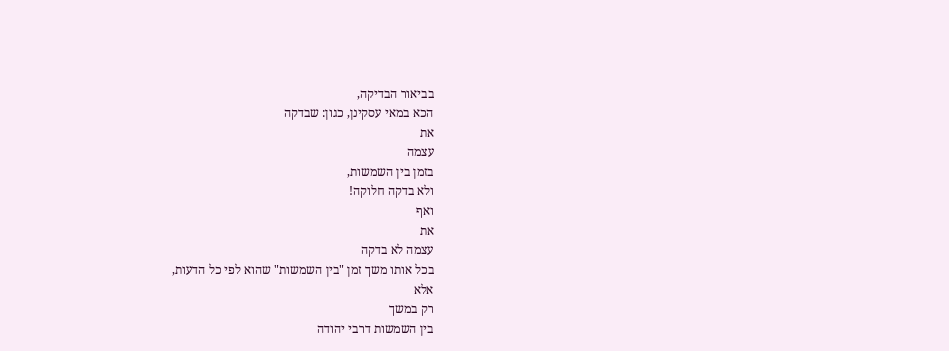בביאור הבדיקה,
הכא במאי עסקינן, כגון: שבדקה
את
עצמה
בזמן בין השמשות,
ולא בדקה חלוקה!
ואף
את
עצמה לא בדקה
בכל אותו משך זמן "בין השמשות" שהוא לפי כל הדעות,
אלא
רק במשך
בין השמשות דרבי יהודה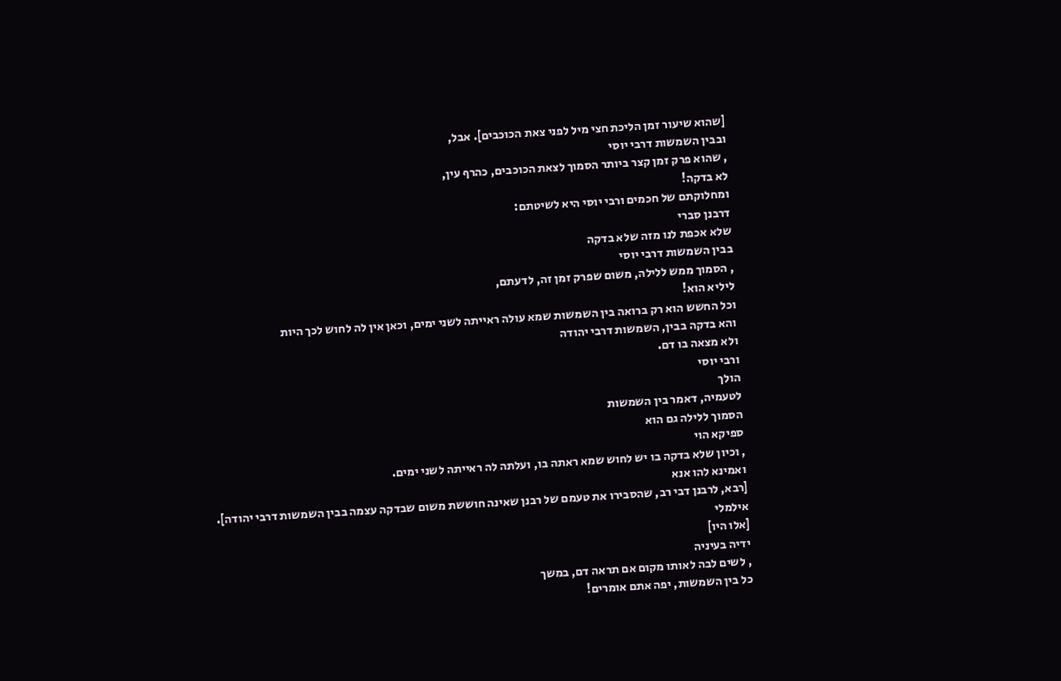[שהוא שיעור זמן הליכת חצי מיל לפני צאת הכוכבים]. אבל,
ובבין השמשות דרבי יוסי
, שהוא פרק זמן קצר ביותר הסמוך לצאת הכוכבים, כהרף עין,
לא בדקה!
ומחלוקתם של חכמים ורבי יוסי היא לשיטתם:
דרבנן סברי
שלא אכפת לנו מזה שלא בדקה
בבין השמשות דרבי יוסי
, הסמוך ממש ללילה, משום שפרק זמן זה, לדעתם,
ליליא הוא!
וכל החשש הוא רק ברואה בין השמשות שמא עולה ראייתה לשני ימים, וכאן אין לה לחוש לכך היות
והא בדקה בבין, השמשות דרבי יהודה
ולא מצאה בו דם.
ורבי יוסי
הולך
לטעמיה, דאמר בין השמשות
הסמוך ללילה גם הוא
ספיקא הוי
, וכיון שלא בדקה בו יש לחוש שמא ראתה בו, ועלתה לה ראייתה לשני ימים.
ואמינא להו אנא
[רבא, לרבנן דבי רב, שהסבירו את טעמם של רבנן שאינה חוששת משום שבדקה עצמה בבין השמשות דרבי יהודה].
אילמלי
[אלו היו]
ידיה בעיניה
, לשים לבה לאותו מקום אם תראה דם, במשך
כל בין השמשות, יפה אתם אומרים!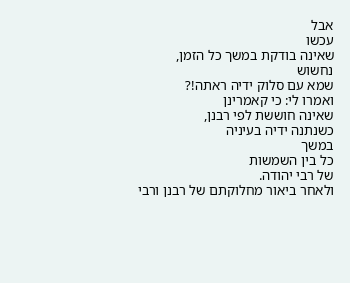אבל
עכשו
שאינה בודקת במשך כל הזמן, נחשוש
שמא עם סלוק ידיה ראתה!?
ואמרו לי: כי קאמרינן
שאינה חוששת לפי רבנן,
כשנתנה ידיה בעיניה
במשך
כל בין השמשות
של רבי יהודה.
ולאחר ביאור מחלוקתם של רבנן ורבי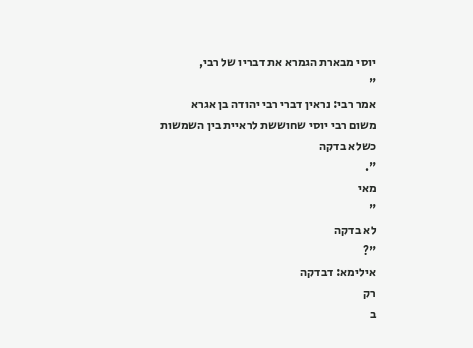יוסי מבארת הגמרא את דבריו של רבי,
"
אמר רבי: נראין דברי רבי יהודה בן אגרא
משום רבי יוסי שחוששת לראיית בין השמשות
כשלא בדקה
".
מאי
"
לא בדקה
"?
אילימא: דבדקה
רק
ב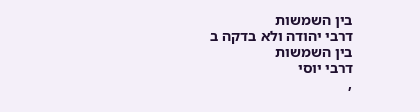בין השמשות
דרבי יהודה ולא בדקה ב
בין השמשות
דרבי יוסי
,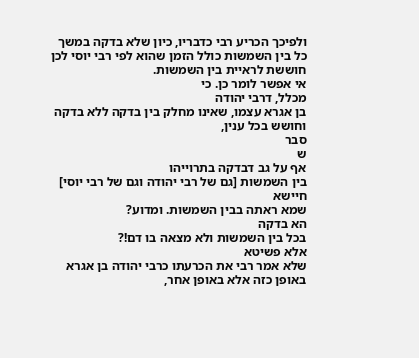ולפיכך הכריע רבי כדבריו, כיון שלא בדקה במשך כל בין השמשות כולל הזמן שהוא לפי רבי יוסי לכן חוששת לראיית בין השמשות.
אי אפשר לומר כן. כי
מכלל, דרבי יהודה
בן אגרא עצמו, שאינו מחלק בין בדקה ללא בדקה וחושש בכל ענין,
סבר
ש
אף על גב דבדקה בתרוייהו
בין השמשות [גם של רבי יהודה וגם של רבי יוסי]
חיישא
שמא ראתה בבין השמשות. ומדוע?
הא בדקה
בכל בין השמשות ולא מצאה בו דם!?
אלא פשיטא
שלא אמר רבי את הכרעתו כרבי יהודה בן אגרא באופן כזה אלא באופן אחר,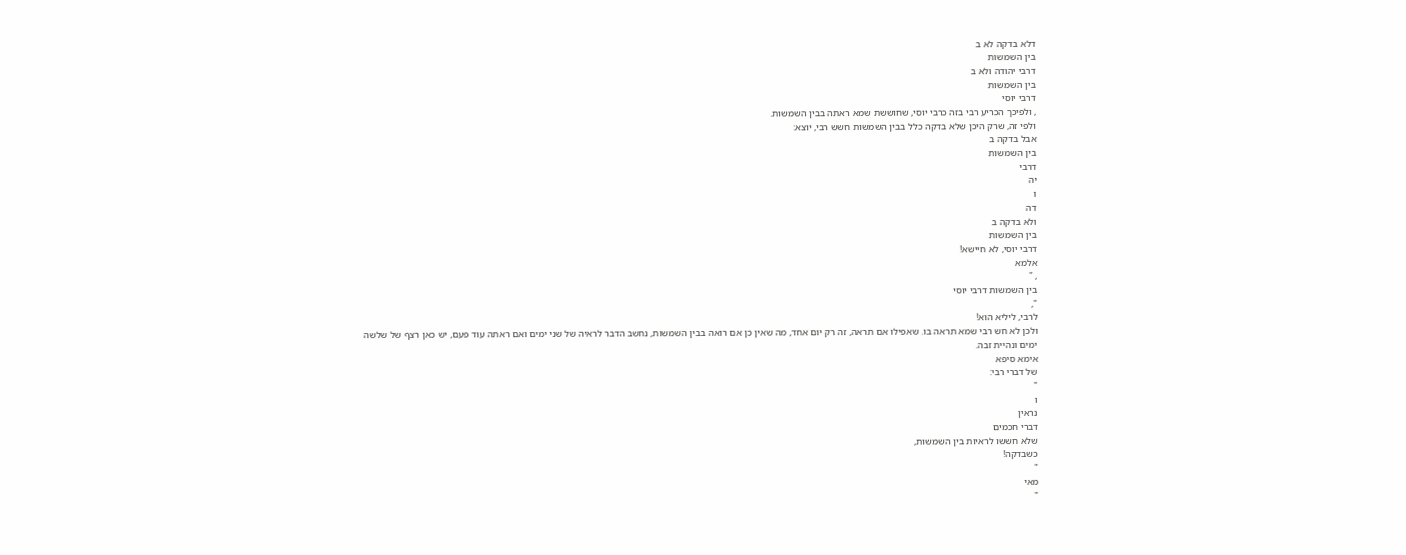דלא בדקה לא ב
בין השמשות
דרבי יהודה ולא ב
בין השמשות
דרבי יוסי
, ולפיכך הכריע רבי בזה כרבי יוסי, שחוששת שמא ראתה בבין השמשות.
ולפי זה, שרק היכן שלא בדקה כלל בבין השמשות חשש רבי, יוצא:
אבל בדקה ב
בין השמשות
דרבי
יה
ו
דה
ולא בדקה ב
בין השמשות
דרבי יוסי, לא חיישא!
אלמא
, "
בין השמשות דרבי יוסי
",
לרבי, ליליא הוא!
ולכן לא חש רבי שמא תראה בו. שאפילו אם תראה, זה רק יום אחד, מה שאין כן אם רואה בבין השמשות, נחשב הדבר לראיה של שני ימים ואם ראתה עוד פעם, יש כאן רצף של שלשה ימים ונהיית זבה.
אימא סיפא
של דברי רבי:
"
ו
נראין
דברי חכמים
שלא חששו לראיות בין השמשות,
כשבדקה!
"
מאי
"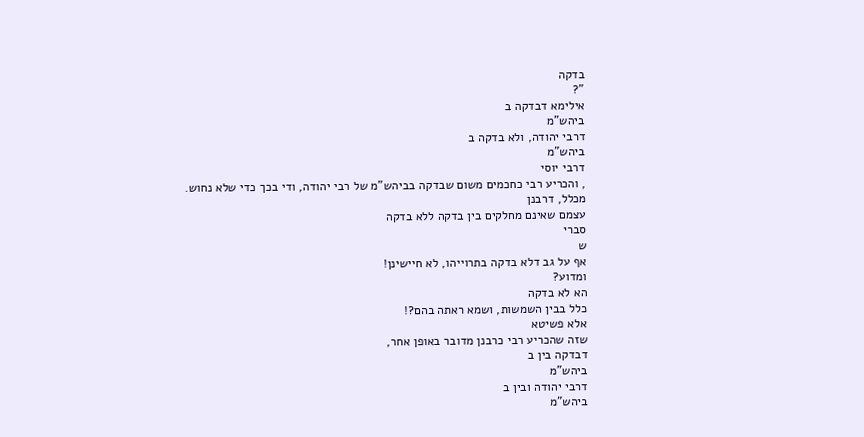בדקה
"?
אילימא דבדקה ב
ביהש"מ
דרבי יהודה, ולא בדקה ב
ביהש"מ
דרבי יוסי
, והכריע רבי כחכמים משום שבדקה בביהש"מ של רבי יהודה, ודי בכך כדי שלא נחוש.
מכלל, דרבנן
עצמם שאינם מחלקים בין בדקה ללא בדקה
סברי
ש
אף על גב דלא בדקה בתרוייהו, לא חיישינן!
ומדוע?
הא לא בדקה
כלל בבין השמשות, ושמא ראתה בהם?!
אלא פשיטא
שזה שהכריע רבי כרבנן מדובר באופן אחר,
דבדקה בין ב
ביהש"מ
דרבי יהודה ובין ב
ביהש"מ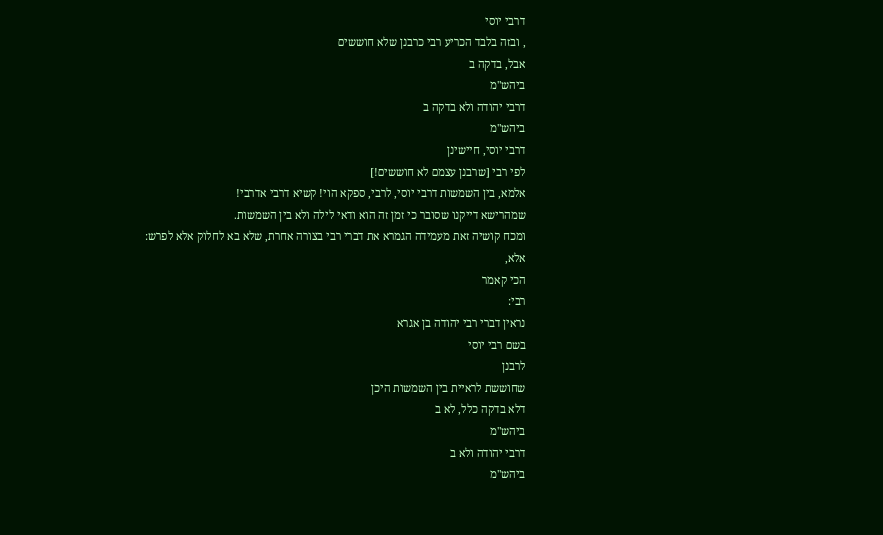דרבי יוסי
, ובזה בלבד הכריע רבי כרבנן שלא חוששים
אבל, בדקה ב
ביהש"מ
דרבי יהודה ולא בדקה ב
ביהש"מ
דרבי יוסי, חיישינן
לפי רבי [שרבנן עצמם לא חוששים!]
אלמא, בין השמשות דרבי יוסי, לרבי, ספקא הוי! קשיא דרבי אדרבי!
שמהרישא דייקנו שסובר כי זמן זה הוא ודאי לילה ולא בין השמשות.
ומכח קושיה זאת מעמידה הגמרא את דברי רבי בצורה אחרת, שלא בא לחלוק אלא לפרש:
אלא,
הכי קאמר
רבי:
נראין דברי רבי יהודה בן אגרא
בשם רבי יוסי
לרבנן
שחוששת לראיית בין השמשות היכן
דלא בדקה כלל, לא ב
ביהש"מ
דרבי יהודה ולא ב
ביהש"מ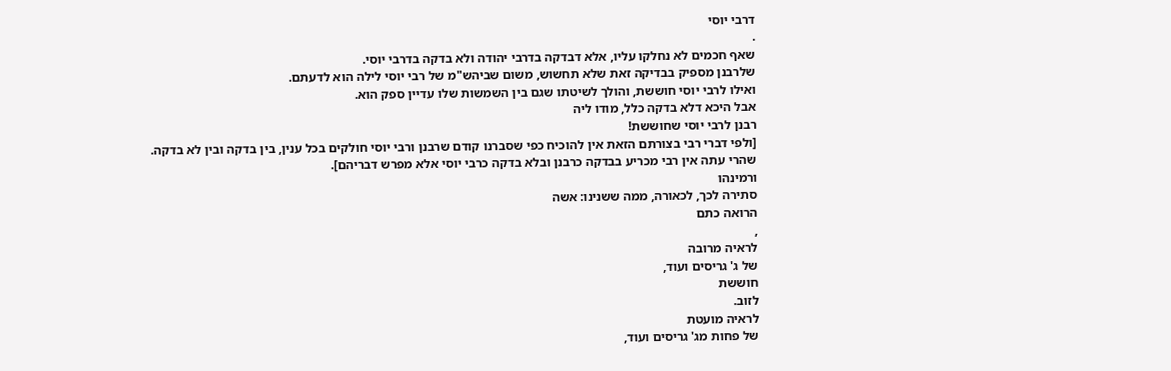דרבי יוסי
.
שאף חכמים לא נחלקו עליו, אלא דבדקה בדרבי יהודה ולא בדקה בדרבי יוסי.
שלרבנן מספיק בבדיקה זאת שלא תחשוש, משום שביהש"מ של רבי יוסי לילה הוא לדעתם.
ואילו לרבי יוסי חוששת, והולך לשיטתו שגם בין השמשות שלו עדיין ספק הוא.
אבל היכא דלא בדקה כלל, מודו ליה
רבנן לרבי יוסי שחוששת!
[ולפי דברי רבי בצורתם הזאת אין להוכיח כפי שסברנו קודם שרבנן ורבי יוסי חולקים בכל ענין, בין בדקה ובין לא בדקה. שהרי עתה אין רבי מכריע בבדקה כרבנן ובלא בדקה כרבי יוסי אלא מפרש דבריהם].
ורמינהו
סתירה לכך, לכאורה, ממה ששנינו: אשה
הרואה כתם
,
לראיה מרובה
של ג' גריסים ועוד,
חוששת
לזוב.
לראיה מועטת
של פחות מג' גריסים ועוד,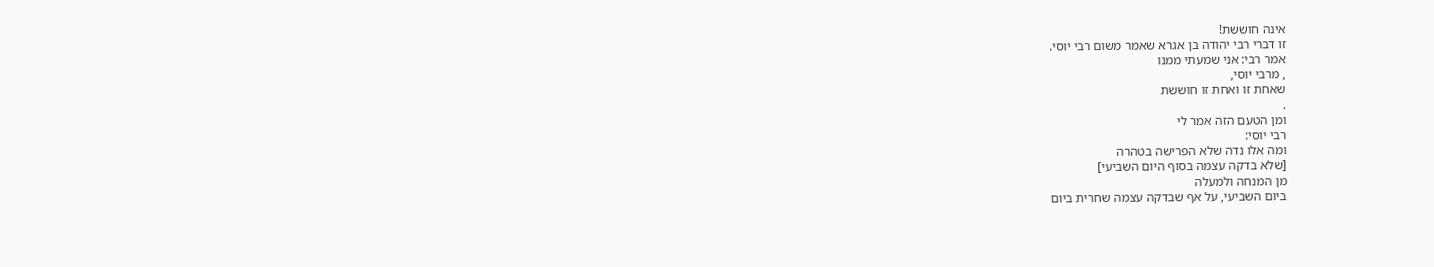אינה חוששת!
זו דברי רבי יהודה בן אגרא שאמר משום רבי יוסי.
אמר רבי: אני שמעתי ממנו
, מרבי יוסי,
שאחת זו ואחת זו חוששת
.
ומן הטעם הזה אמר לי
רבי יוסי:
ומה אלו נדה שלא הפרישה בטהרה
[שלא בדקה עצמה בסוף היום השביעי]
מן המנחה ולמעלה
ביום השביעי, על אף שבדקה עצמה שחרית ביום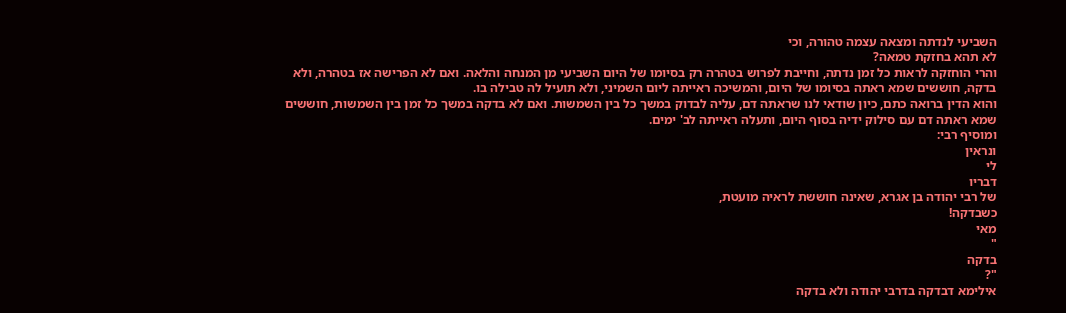השביעי לנדתה ומצאה עצמה טהורה, וכי
לא תהא בחזקת טמאה?
והרי הוחזקה לראות כל זמן נדתה, וחייבת לפרוש בטהרה רק בסיומו של היום השביעי מן המנחה והלאה. ואם לא הפרישה אז בטהרה, ולא בדקה, חוששים שמא ראתה בסיומו של היום, והמשיכה ראייתה ליום השמיני, ולא תועיל לה טבילה בו.
והוא הדין ברואה כתם, כיון שודאי לנו שראתה דם, עליה לבדוק במשך כל בין השמשות. ואם לא בדקה במשך כל זמן בין השמשות, חוששים שמא ראתה דם עם סילוק ידיה בסוף היום, ותעלה ראייתה לב' ימים.
ומוסיף רבי:
ונראין
לי
דבריו
של רבי יהודה בן אגרא, שאינה חוששת לראיה מועטת,
כשבדקה!
מאי
"
בדקה
"?
אילימא דבדקה בדרבי יהודה ולא בדקה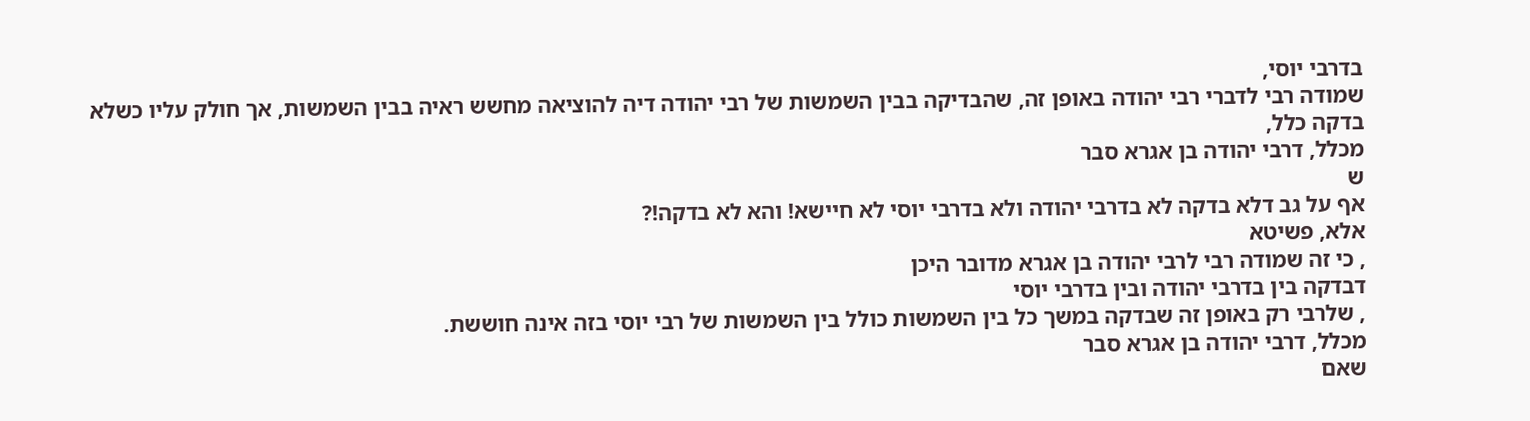בדרבי יוסי,
שמודה רבי לדברי רבי יהודה באופן זה, שהבדיקה בבין השמשות של רבי יהודה דיה להוציאה מחשש ראיה בבין השמשות, אך חולק עליו כשלא בדקה כלל,
מכלל, דרבי יהודה בן אגרא סבר
ש
אף על גב דלא בדקה לא בדרבי יהודה ולא בדרבי יוסי לא חיישא! והא לא בדקה!?
אלא, פשיטא
, כי זה שמודה רבי לרבי יהודה בן אגרא מדובר היכן
דבדקה בין בדרבי יהודה ובין בדרבי יוסי
, שלרבי רק באופן זה שבדקה במשך כל בין השמשות כולל בין השמשות של רבי יוסי בזה אינה חוששת.
מכלל, דרבי יהודה בן אגרא סבר
שאם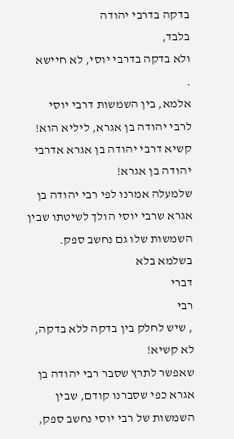בדקה בדרבי יהודה
בלבד,
ולא בדקה בדרבי יוסי, לא חיישא
.
אלמא, בין השמשות דרבי יוסי לרבי יהודה בן אגרא, ליליא הוא!
קשיא דרבי יהודה בן אגרא אדרבי יהודה בן אגרא!
שלמעלה אמרנו לפי רבי יהודה בן אגרא שרבי יוסי הולך לשיטתו שבין השמשות שלו גם נחשב ספק.
בשלמא בלא
דברי
רבי
, שיש לחלק בין בדקה ללא בדקה,
לא קשיא!
שאפשר לתרץ שסבר רבי יהודה בן אגרא כפי שסברנו קודם, שבין השמשות של רבי יוסי נחשב ספק,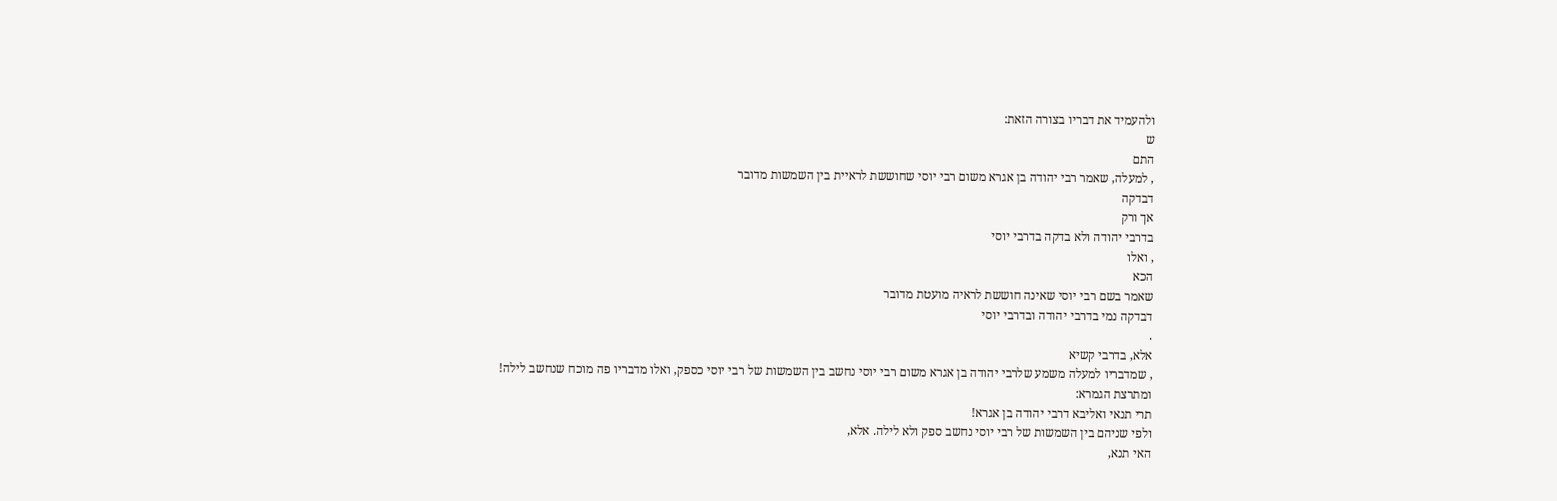ולהעמיד את דבריו בצורה הזאת:
ש
התם
, למעלה, שאמר רבי יהודה בן אגרא משום רבי יוסי שחוששת לראיית בין השמשות מדובר
דבדקה
אך ורק
בדרבי יהודה ולא בדקה בדרבי יוסי
, ואלו
הכא
שאמר בשם רבי יוסי שאינה חוששת לראיה מועטת מדובר
דבדקה נמי בדרבי יהודה ובדרבי יוסי
.
אלא, בדרבי קשיא
, שמדבריו למעלה משמע שלרבי יהודה בן אגרא משום רבי יוסי נחשב בין השמשות של רבי יוסי כספק, ואלו מדבריו פה מוכח שנחשב לילה!
ומתרצת הגמרא:
תרי תנאי ואליבא דרבי יהודה בן אגרא!
ולפי שניהם בין השמשות של רבי יוסי נחשב ספק ולא לילה. אלא,
האי תנא,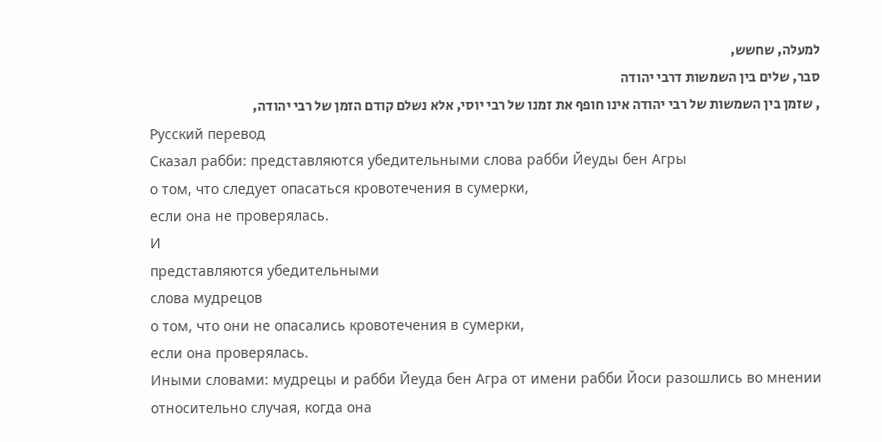למעלה, שחשש,
סבר, שלים בין השמשות דרבי יהודה
, שזמן בין השמשות של רבי יהודה אינו חופף את זמנו של רבי יוסי, אלא נשלם קודם הזמן של רבי יהודה,
Русский перевод
Сказал рабби: представляются убедительными слова рабби Йеуды бен Агры
о том, что следует опасаться кровотечения в сумерки,
если она не проверялась.
И
представляются убедительными
слова мудрецов
о том, что они не опасались кровотечения в сумерки,
если она проверялась.
Иными словами: мудрецы и рабби Йеуда бен Агра от имени рабби Йоси разошлись во мнении относительно случая, когда она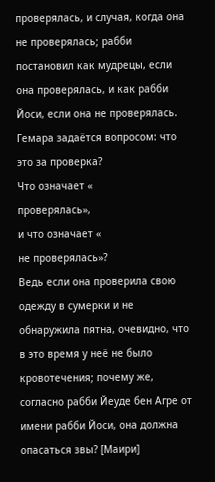проверялась, и случая, когда она не проверялась; рабби постановил как мудрецы, если она проверялась, и как рабби Йоси, если она не проверялась.
Гемара задаётся вопросом: что это за проверка?
Что означает «
проверялась»,
и что означает «
не проверялась»?
Ведь если она проверила свою одежду в сумерки и не обнаружила пятна, очевидно, что в это время у неё не было кровотечения; почему же, согласно рабби Йеуде бен Агре от имени рабби Йоси, она должна опасаться звы? [Маири]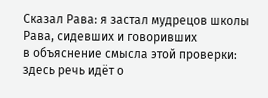Сказал Рава: я застал мудрецов школы Рава, сидевших и говоривших
в объяснение смысла этой проверки:
здесь речь идёт о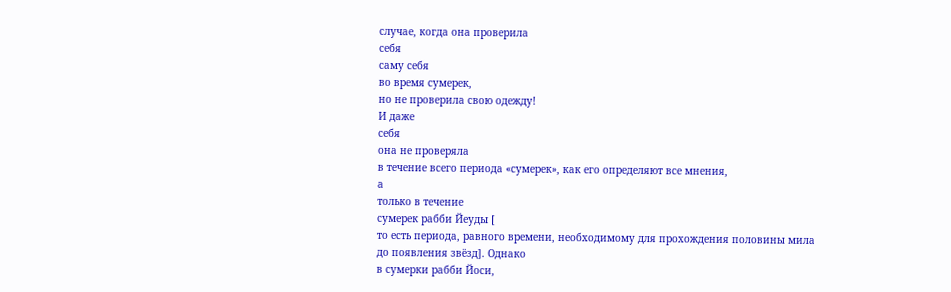случае, когда она проверила
себя
саму себя
во время сумерек,
но не проверила свою одежду!
И даже
себя
она не проверяла
в течение всего периода «сумерек», как его определяют все мнения,
а
только в течение
сумерек рабби Йеуды [
то есть периода, равного времени, необходимому для прохождения половины мила до появления звёзд]. Однако
в сумерки рабби Йоси,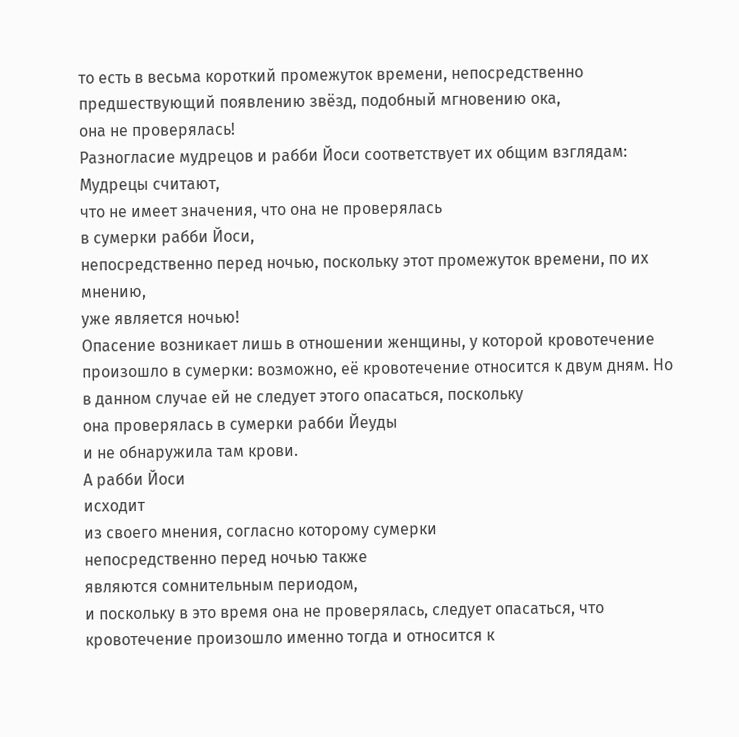то есть в весьма короткий промежуток времени, непосредственно предшествующий появлению звёзд, подобный мгновению ока,
она не проверялась!
Разногласие мудрецов и рабби Йоси соответствует их общим взглядам:
Мудрецы считают,
что не имеет значения, что она не проверялась
в сумерки рабби Йоси,
непосредственно перед ночью, поскольку этот промежуток времени, по их мнению,
уже является ночью!
Опасение возникает лишь в отношении женщины, у которой кровотечение произошло в сумерки: возможно, её кровотечение относится к двум дням. Но в данном случае ей не следует этого опасаться, поскольку
она проверялась в сумерки рабби Йеуды
и не обнаружила там крови.
А рабби Йоси
исходит
из своего мнения, согласно которому сумерки
непосредственно перед ночью также
являются сомнительным периодом,
и поскольку в это время она не проверялась, следует опасаться, что кровотечение произошло именно тогда и относится к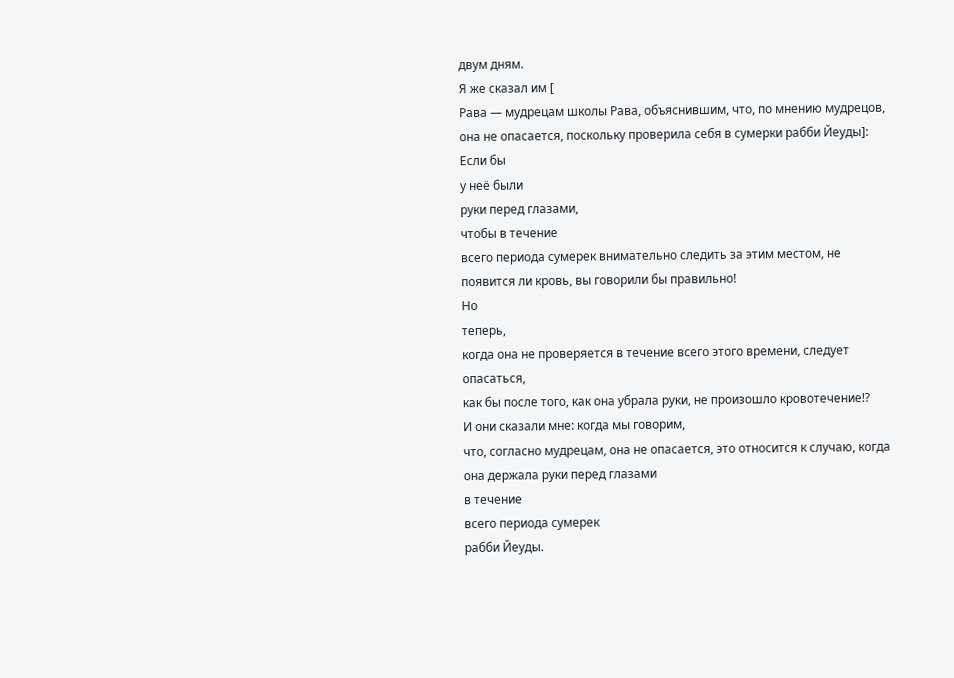двум дням.
Я же сказал им [
Рава — мудрецам школы Рава, объяснившим, что, по мнению мудрецов, она не опасается, поскольку проверила себя в сумерки рабби Йеуды]:
Если бы
у неё были
руки перед глазами,
чтобы в течение
всего периода сумерек внимательно следить за этим местом, не появится ли кровь, вы говорили бы правильно!
Но
теперь,
когда она не проверяется в течение всего этого времени, следует опасаться,
как бы после того, как она убрала руки, не произошло кровотечение!?
И они сказали мне: когда мы говорим,
что, согласно мудрецам, она не опасается, это относится к случаю, когда
она держала руки перед глазами
в течение
всего периода сумерек
рабби Йеуды.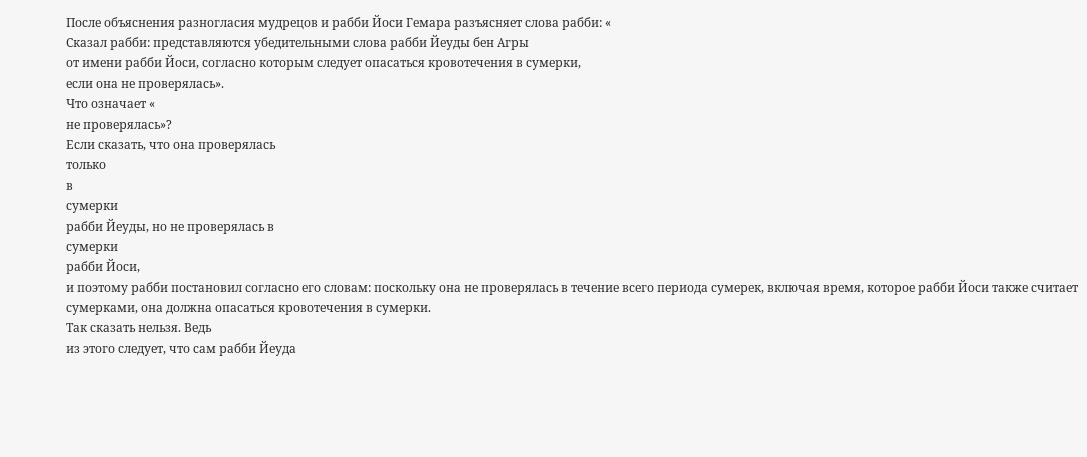После объяснения разногласия мудрецов и рабби Йоси Гемара разъясняет слова рабби: «
Сказал рабби: представляются убедительными слова рабби Йеуды бен Агры
от имени рабби Йоси, согласно которым следует опасаться кровотечения в сумерки,
если она не проверялась».
Что означает «
не проверялась»?
Если сказать, что она проверялась
только
в
сумерки
рабби Йеуды, но не проверялась в
сумерки
рабби Йоси,
и поэтому рабби постановил согласно его словам: поскольку она не проверялась в течение всего периода сумерек, включая время, которое рабби Йоси также считает сумерками, она должна опасаться кровотечения в сумерки.
Так сказать нельзя. Ведь
из этого следует, что сам рабби Йеуда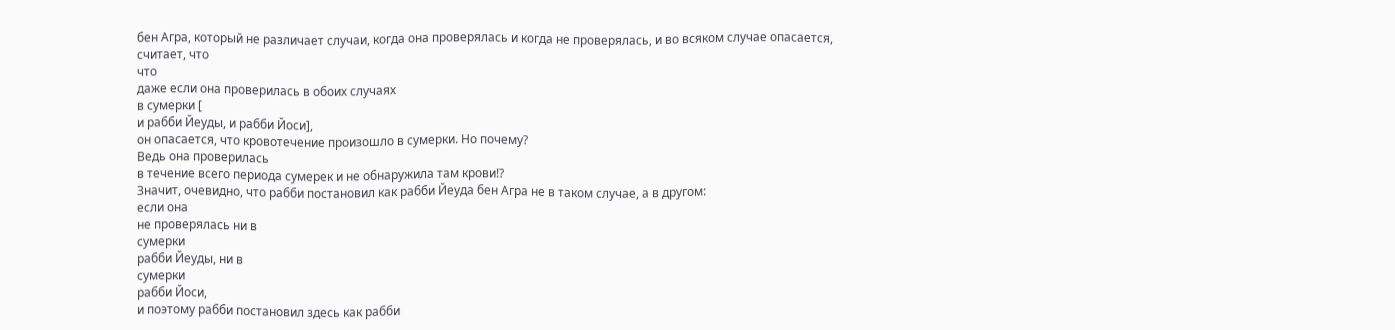бен Агра, который не различает случаи, когда она проверялась и когда не проверялась, и во всяком случае опасается,
считает, что
что
даже если она проверилась в обоих случаях
в сумерки [
и рабби Йеуды, и рабби Йоси],
он опасается, что кровотечение произошло в сумерки. Но почему?
Ведь она проверилась
в течение всего периода сумерек и не обнаружила там крови!?
Значит, очевидно, что рабби постановил как рабби Йеуда бен Агра не в таком случае, а в другом:
если она
не проверялась ни в
сумерки
рабби Йеуды, ни в
сумерки
рабби Йоси,
и поэтому рабби постановил здесь как рабби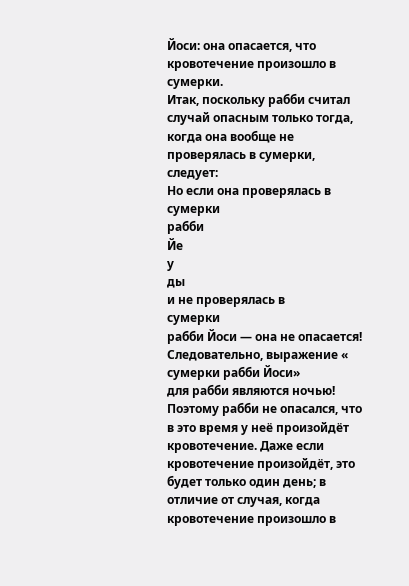Йоси: она опасается, что кровотечение произошло в сумерки.
Итак, поскольку рабби считал случай опасным только тогда, когда она вообще не проверялась в сумерки, следует:
Но если она проверялась в
сумерки
рабби
Йе
у
ды
и не проверялась в
сумерки
рабби Йоси — она не опасается!
Следовательно, выражение «
сумерки рабби Йоси»
для рабби являются ночью!
Поэтому рабби не опасался, что в это время у неё произойдёт кровотечение. Даже если кровотечение произойдёт, это будет только один день; в отличие от случая, когда кровотечение произошло в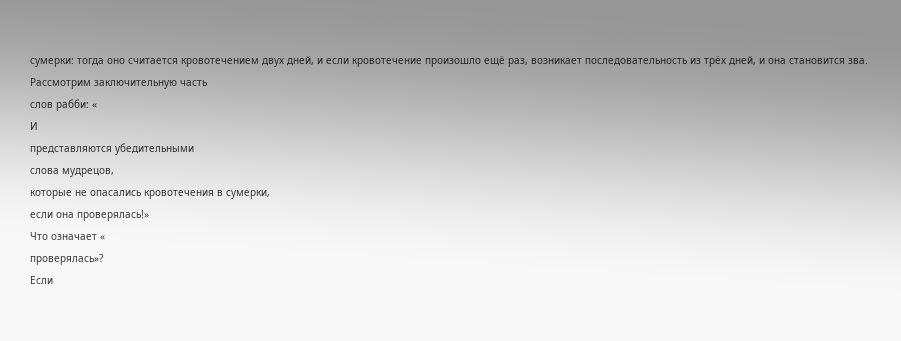сумерки: тогда оно считается кровотечением двух дней, и если кровотечение произошло ещё раз, возникает последовательность из трёх дней, и она становится зва.
Рассмотрим заключительную часть
слов рабби: «
И
представляются убедительными
слова мудрецов,
которые не опасались кровотечения в сумерки,
если она проверялась!»
Что означает «
проверялась»?
Если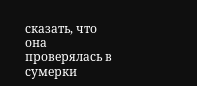сказать, что она проверялась в
сумерки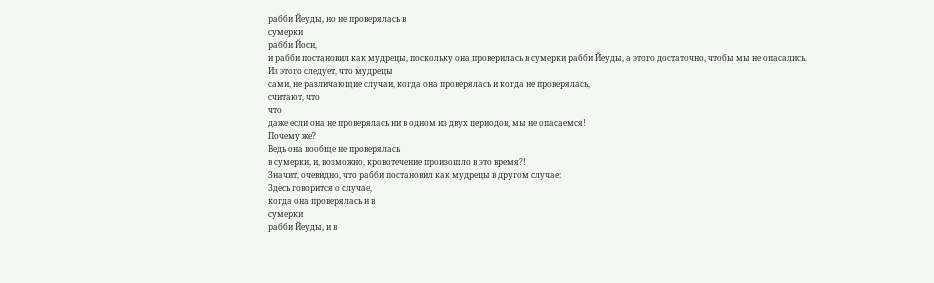рабби Йеуды, но не проверялась в
сумерки
рабби Йоси,
и рабби постановил как мудрецы, поскольку она проверилась в сумерки рабби Йеуды, а этого достаточно, чтобы мы не опасались.
Из этого следует, что мудрецы
сами, не различающие случаи, когда она проверялась и когда не проверялась,
считают, что
что
даже если она не проверялась ни в одном из двух периодов, мы не опасаемся!
Почему же?
Ведь она вообще не проверялась
в сумерки, и, возможно, кровотечение произошло в это время?!
Значит, очевидно, что рабби постановил как мудрецы в другом случае:
Здесь говорится о случае,
когда она проверялась и в
сумерки
рабби Йеуды, и в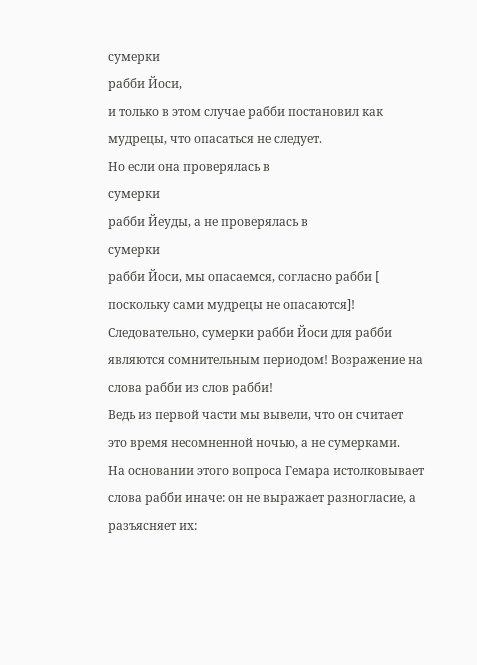сумерки
рабби Йоси,
и только в этом случае рабби постановил как мудрецы, что опасаться не следует.
Но если она проверялась в
сумерки
рабби Йеуды, а не проверялась в
сумерки
рабби Йоси, мы опасаемся, согласно рабби [
поскольку сами мудрецы не опасаются]!
Следовательно, сумерки рабби Йоси для рабби являются сомнительным периодом! Возражение на слова рабби из слов рабби!
Ведь из первой части мы вывели, что он считает это время несомненной ночью, а не сумерками.
На основании этого вопроса Гемара истолковывает слова рабби иначе: он не выражает разногласие, а разъясняет их: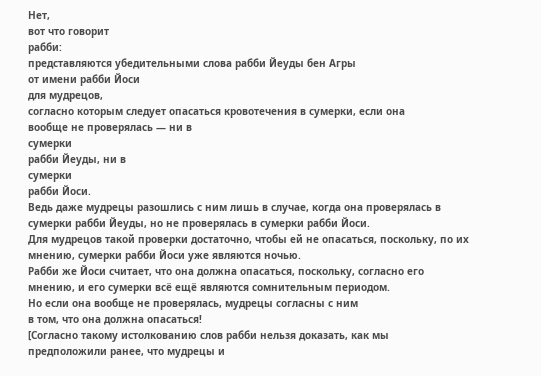Нет,
вот что говорит
рабби:
представляются убедительными слова рабби Йеуды бен Агры
от имени рабби Йоси
для мудрецов,
согласно которым следует опасаться кровотечения в сумерки, если она
вообще не проверялась — ни в
сумерки
рабби Йеуды, ни в
сумерки
рабби Йоси.
Ведь даже мудрецы разошлись с ним лишь в случае, когда она проверялась в сумерки рабби Йеуды, но не проверялась в сумерки рабби Йоси.
Для мудрецов такой проверки достаточно, чтобы ей не опасаться, поскольку, по их мнению, сумерки рабби Йоси уже являются ночью.
Рабби же Йоси считает, что она должна опасаться, поскольку, согласно его мнению, и его сумерки всё ещё являются сомнительным периодом.
Но если она вообще не проверялась, мудрецы согласны с ним
в том, что она должна опасаться!
[Согласно такому истолкованию слов рабби нельзя доказать, как мы предположили ранее, что мудрецы и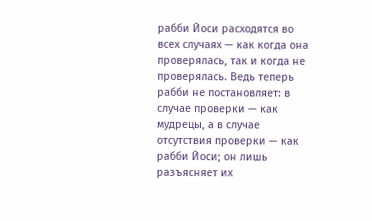рабби Йоси расходятся во всех случаях — как когда она проверялась, так и когда не проверялась. Ведь теперь рабби не постановляет: в случае проверки — как мудрецы, а в случае отсутствия проверки — как рабби Йоси; он лишь разъясняет их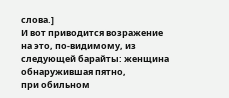слова.]
И вот приводится возражение
на это, по-видимому, из следующей барайты: женщина
обнаружившая пятно,
при обильном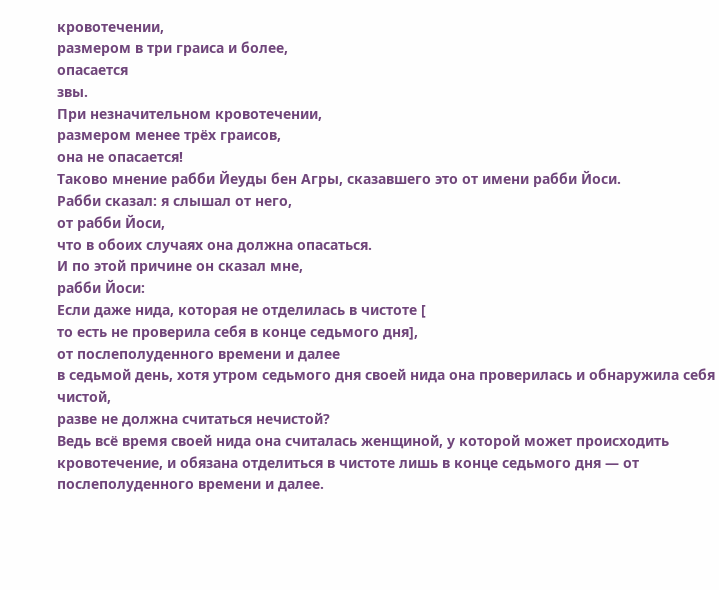кровотечении,
размером в три граиса и более,
опасается
звы.
При незначительном кровотечении,
размером менее трёх граисов,
она не опасается!
Таково мнение рабби Йеуды бен Агры, сказавшего это от имени рабби Йоси.
Рабби сказал: я слышал от него,
от рабби Йоси,
что в обоих случаях она должна опасаться.
И по этой причине он сказал мне,
рабби Йоси:
Если даже нида, которая не отделилась в чистоте [
то есть не проверила себя в конце седьмого дня],
от послеполуденного времени и далее
в седьмой день, хотя утром седьмого дня своей нида она проверилась и обнаружила себя чистой,
разве не должна считаться нечистой?
Ведь всё время своей нида она считалась женщиной, у которой может происходить кровотечение, и обязана отделиться в чистоте лишь в конце седьмого дня — от послеполуденного времени и далее.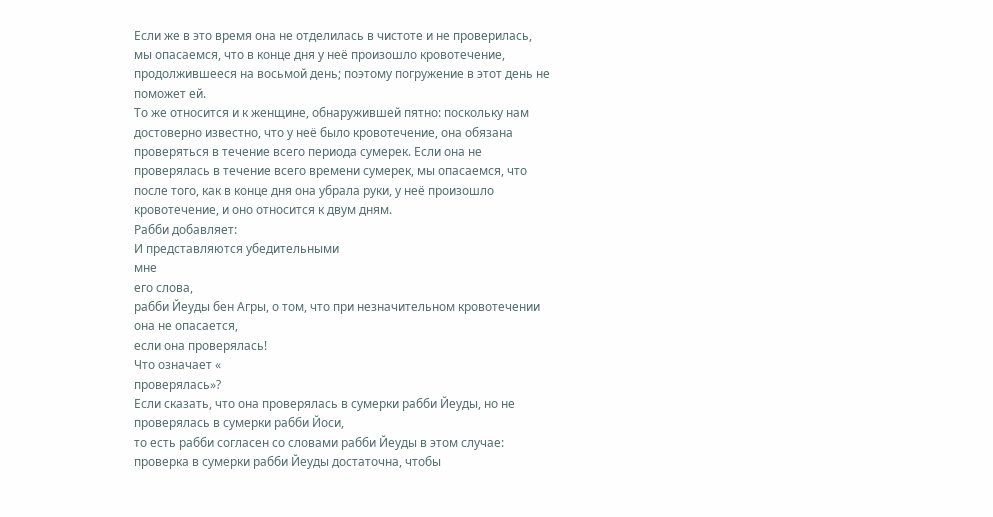Если же в это время она не отделилась в чистоте и не проверилась, мы опасаемся, что в конце дня у неё произошло кровотечение, продолжившееся на восьмой день; поэтому погружение в этот день не поможет ей.
То же относится и к женщине, обнаружившей пятно: поскольку нам достоверно известно, что у неё было кровотечение, она обязана проверяться в течение всего периода сумерек. Если она не проверялась в течение всего времени сумерек, мы опасаемся, что после того, как в конце дня она убрала руки, у неё произошло кровотечение, и оно относится к двум дням.
Рабби добавляет:
И представляются убедительными
мне
его слова,
рабби Йеуды бен Агры, о том, что при незначительном кровотечении она не опасается,
если она проверялась!
Что означает «
проверялась»?
Если сказать, что она проверялась в сумерки рабби Йеуды, но не проверялась в сумерки рабби Йоси,
то есть рабби согласен со словами рабби Йеуды в этом случае: проверка в сумерки рабби Йеуды достаточна, чтобы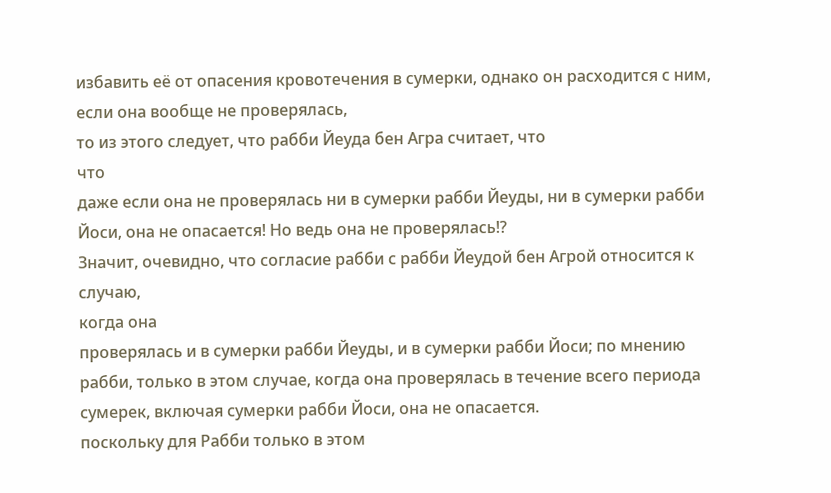избавить её от опасения кровотечения в сумерки, однако он расходится с ним, если она вообще не проверялась,
то из этого следует, что рабби Йеуда бен Агра считает, что
что
даже если она не проверялась ни в сумерки рабби Йеуды, ни в сумерки рабби Йоси, она не опасается! Но ведь она не проверялась!?
Значит, очевидно, что согласие рабби с рабби Йеудой бен Агрой относится к случаю,
когда она
проверялась и в сумерки рабби Йеуды, и в сумерки рабби Йоси; по мнению рабби, только в этом случае, когда она проверялась в течение всего периода сумерек, включая сумерки рабби Йоси, она не опасается.
поскольку для Рабби только в этом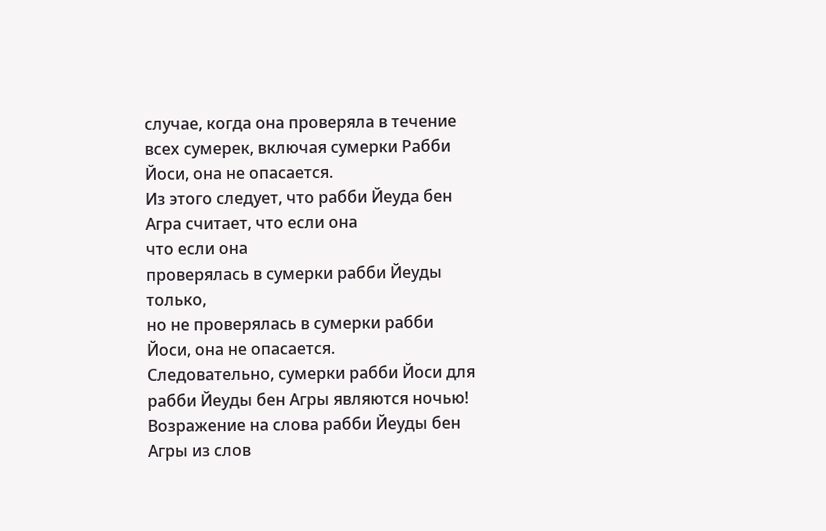случае, когда она проверяла в течение всех сумерек, включая сумерки Рабби Йоси, она не опасается.
Из этого следует, что рабби Йеуда бен Агра считает, что если она
что если она
проверялась в сумерки рабби Йеуды
только,
но не проверялась в сумерки рабби Йоси, она не опасается.
Следовательно, сумерки рабби Йоси для рабби Йеуды бен Агры являются ночью!
Возражение на слова рабби Йеуды бен Агры из слов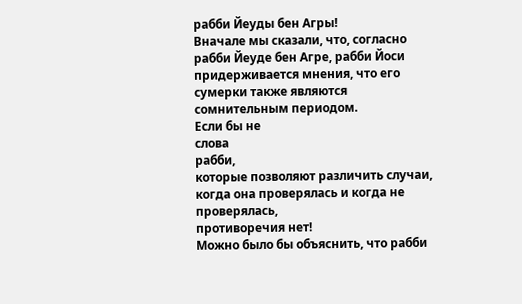рабби Йеуды бен Агры!
Вначале мы сказали, что, согласно рабби Йеуде бен Агре, рабби Йоси придерживается мнения, что его сумерки также являются сомнительным периодом.
Если бы не
слова
рабби,
которые позволяют различить случаи, когда она проверялась и когда не проверялась,
противоречия нет!
Можно было бы объяснить, что рабби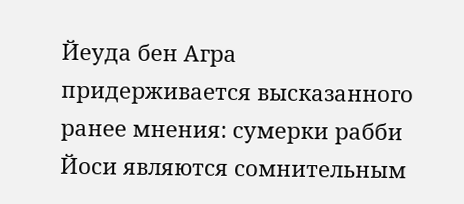Йеуда бен Агра придерживается высказанного ранее мнения: сумерки рабби Йоси являются сомнительным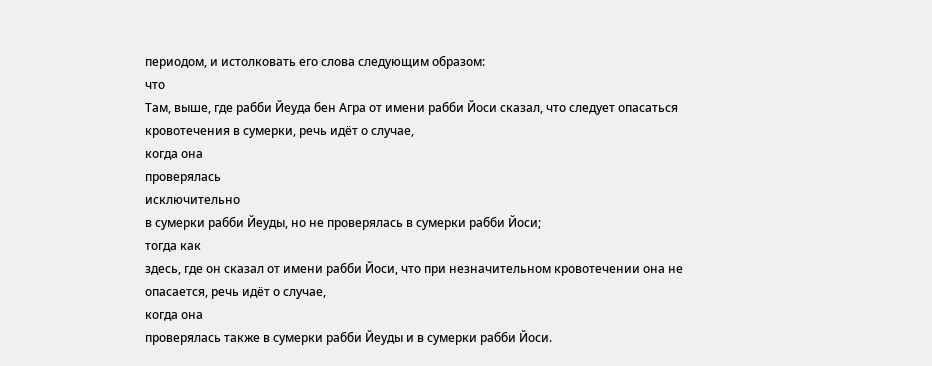периодом, и истолковать его слова следующим образом:
что
Там, выше, где рабби Йеуда бен Агра от имени рабби Йоси сказал, что следует опасаться кровотечения в сумерки, речь идёт о случае,
когда она
проверялась
исключительно
в сумерки рабби Йеуды, но не проверялась в сумерки рабби Йоси;
тогда как
здесь, где он сказал от имени рабби Йоси, что при незначительном кровотечении она не опасается, речь идёт о случае,
когда она
проверялась также в сумерки рабби Йеуды и в сумерки рабби Йоси.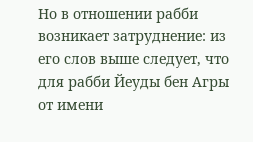Но в отношении рабби возникает затруднение: из его слов выше следует, что для рабби Йеуды бен Агры от имени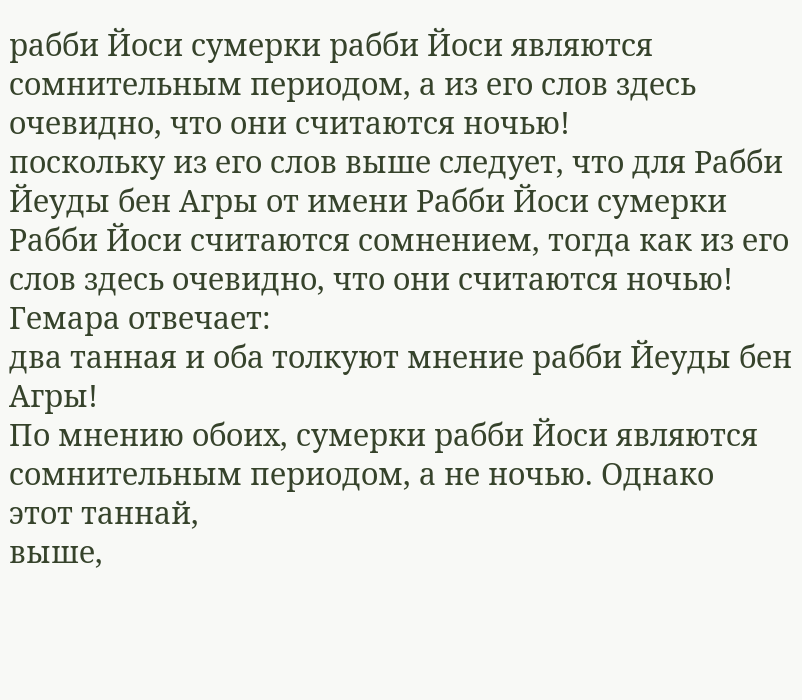рабби Йоси сумерки рабби Йоси являются сомнительным периодом, а из его слов здесь очевидно, что они считаются ночью!
поскольку из его слов выше следует, что для Рабби Йеуды бен Агры от имени Рабби Йоси сумерки Рабби Йоси считаются сомнением, тогда как из его слов здесь очевидно, что они считаются ночью!
Гемара отвечает:
два танная и оба толкуют мнение рабби Йеуды бен Агры!
По мнению обоих, сумерки рабби Йоси являются сомнительным периодом, а не ночью. Однако
этот таннай,
выше,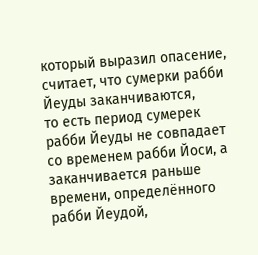который выразил опасение,
считает, что сумерки рабби Йеуды заканчиваются,
то есть период сумерек рабби Йеуды не совпадает со временем рабби Йоси, а заканчивается раньше времени, определённого рабби Йеудой,